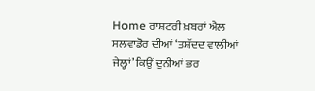Home ਰਾਸ਼ਟਰੀ ਖ਼ਬਰਾਂ ਐਲ ਸਲਵਾਡੋਰ ਦੀਆਂ ‘ਤਸ਼ੱਦਦ ਵਾਲੀਆਂ ਜੇਲ੍ਹਾਂ’ ਕਿਉਂ ਦੁਨੀਆਂ ਭਰ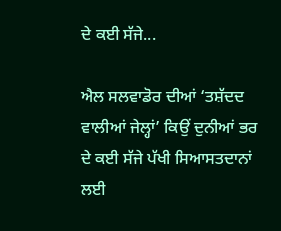ਦੇ ਕਈ ਸੱਜੇ...

ਐਲ ਸਲਵਾਡੋਰ ਦੀਆਂ ‘ਤਸ਼ੱਦਦ ਵਾਲੀਆਂ ਜੇਲ੍ਹਾਂ’ ਕਿਉਂ ਦੁਨੀਆਂ ਭਰ ਦੇ ਕਈ ਸੱਜੇ ਪੱਖੀ ਸਿਆਸਤਦਾਨਾਂ ਲਈ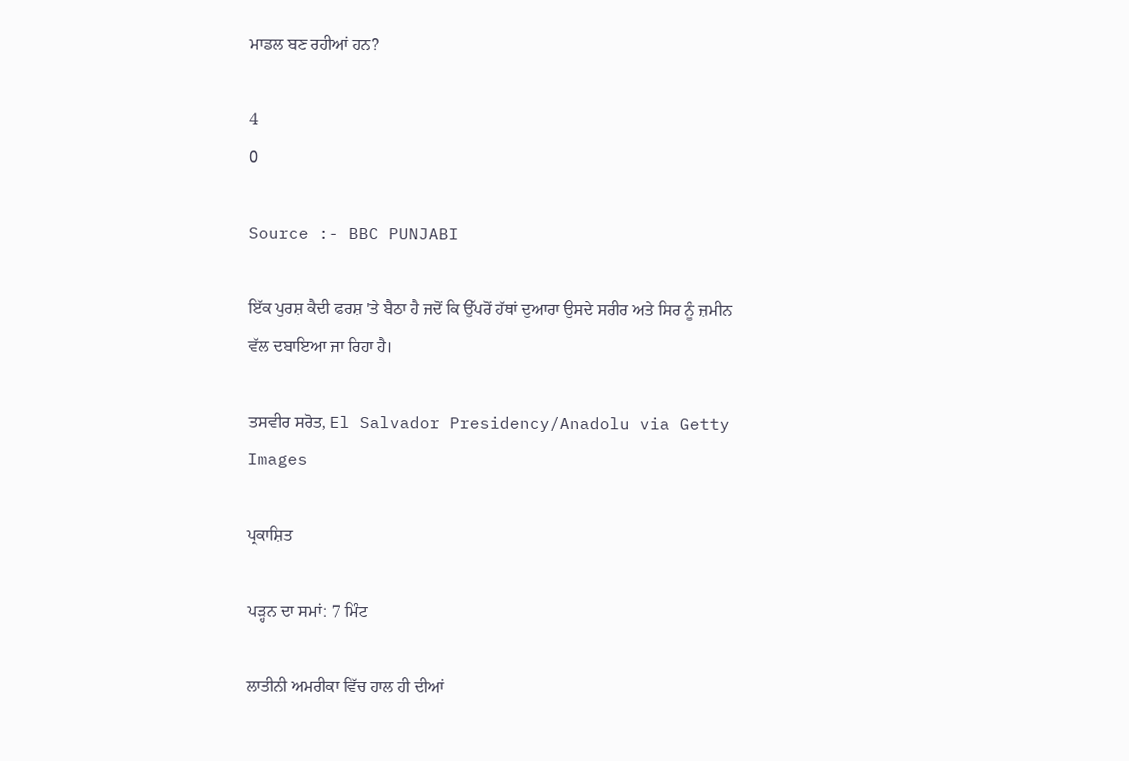ਮਾਡਲ ਬਣ ਰਹੀਆਂ ਹਨ?

4
0

Source :- BBC PUNJABI

ਇੱਕ ਪੁਰਸ਼ ਕੈਦੀ ਫਰਸ਼ 'ਤੇ ਬੈਠਾ ਹੈ ਜਦੋਂ ਕਿ ਉੱਪਰੋਂ ਹੱਥਾਂ ਦੁਆਰਾ ਉਸਦੇ ਸਰੀਰ ਅਤੇ ਸਿਰ ਨੂੰ ਜ਼ਮੀਨ ਵੱਲ ਦਬਾਇਆ ਜਾ ਰਿਹਾ ਹੈ।

ਤਸਵੀਰ ਸਰੋਤ, El Salvador Presidency/Anadolu via Getty Images

ਪ੍ਰਕਾਸ਼ਿਤ

ਪੜ੍ਹਨ ਦਾ ਸਮਾਂ: 7 ਮਿੰਟ

ਲਾਤੀਨੀ ਅਮਰੀਕਾ ਵਿੱਚ ਹਾਲ ਹੀ ਦੀਆਂ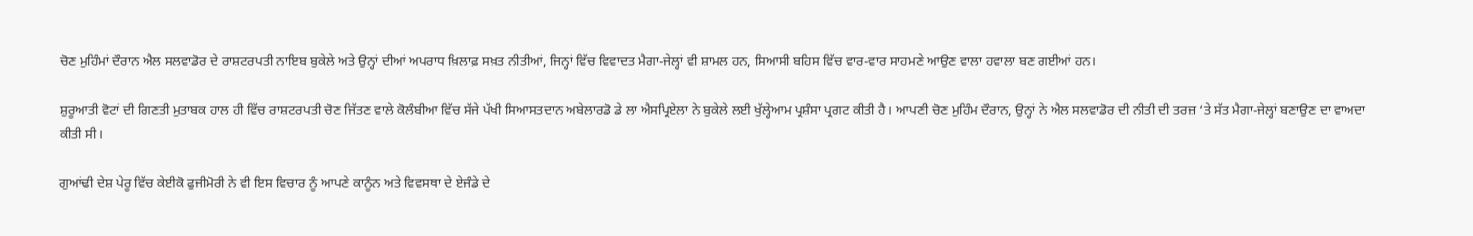ਚੋਣ ਮੁਹਿੰਮਾਂ ਦੌਰਾਨ ਐਲ ਸਲਵਾਡੋਰ ਦੇ ਰਾਸ਼ਟਰਪਤੀ ਨਾਇਬ ਬੁਕੇਲੇ ਅਤੇ ਉਨ੍ਹਾਂ ਦੀਆਂ ਅਪਰਾਧ ਖ਼ਿਲਾਫ਼ ਸਖ਼ਤ ਨੀਤੀਆਂ, ਜਿਨ੍ਹਾਂ ਵਿੱਚ ਵਿਵਾਦਤ ਮੈਗਾ-ਜੇਲ੍ਹਾਂ ਵੀ ਸ਼ਾਮਲ ਹਨ, ਸਿਆਸੀ ਬਹਿਸ ਵਿੱਚ ਵਾਰ-ਵਾਰ ਸਾਹਮਣੇ ਆਉਣ ਵਾਲਾ ਹਵਾਲਾ ਬਣ ਗਈਆਂ ਹਨ।

ਸ਼ੁਰੂਆਤੀ ਵੋਟਾਂ ਦੀ ਗਿਣਤੀ ਮੁਤਾਬਕ ਹਾਲ ਹੀ ਵਿੱਚ ਰਾਸ਼ਟਰਪਤੀ ਚੋਣ ਜਿੱਤਣ ਵਾਲੇ ਕੋਲੰਬੀਆ ਵਿੱਚ ਸੱਜੇ ਪੱਖੀ ਸਿਆਸਤਦਾਨ ਅਬੇਲਾਰਡੋ ਡੇ ਲਾ ਐਸਪ੍ਰਿਏਲਾ ਨੇ ਬੁਕੇਲੇ ਲਈ ਖੁੱਲ੍ਹੇਆਮ ਪ੍ਰਸ਼ੰਸਾ ਪ੍ਰਗਟ ਕੀਤੀ ਹੈ। ਆਪਣੀ ਚੋਣ ਮੁਹਿੰਮ ਦੌਰਾਨ, ਉਨ੍ਹਾਂ ਨੇ ਐਲ ਸਲਵਾਡੋਰ ਦੀ ਨੀਤੀ ਦੀ ਤਰਜ਼ ‘ਤੇ ਸੱਤ ਮੈਗਾ-ਜੇਲ੍ਹਾਂ ਬਣਾਉਣ ਦਾ ਵਾਅਦਾ ਕੀਤੀ ਸੀ।

ਗੁਆਂਢੀ ਦੇਸ਼ ਪੇਰੂ ਵਿੱਚ ਕੇਈਕੋ ਫੁਜੀਮੋਰੀ ਨੇ ਵੀ ਇਸ ਵਿਚਾਰ ਨੂੰ ਆਪਣੇ ਕਾਨੂੰਨ ਅਤੇ ਵਿਵਸਥਾ ਦੇ ਏਜੰਡੇ ਦੇ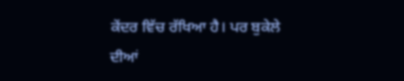ਕੇਂਦਰ ਵਿੱਚ ਰੱਖਿਆ ਹੈ। ਪਰ ਬੁਕੇਲੇ ਦੀਆਂ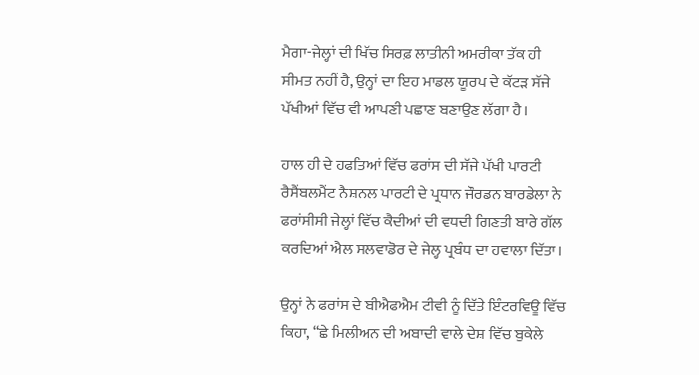ਮੈਗਾ-ਜੇਲ੍ਹਾਂ ਦੀ ਖਿੱਚ ਸਿਰਫ਼ ਲਾਤੀਨੀ ਅਮਰੀਕਾ ਤੱਕ ਹੀ ਸੀਮਤ ਨਹੀਂ ਹੈ, ਉਨ੍ਹਾਂ ਦਾ ਇਹ ਮਾਡਲ ਯੂਰਪ ਦੇ ਕੱਟੜ ਸੱਜੇ ਪੱਖੀਆਂ ਵਿੱਚ ਵੀ ਆਪਣੀ ਪਛਾਣ ਬਣਾਉਣ ਲੱਗਾ ਹੈ।

ਹਾਲ ਹੀ ਦੇ ਹਫਤਿਆਂ ਵਿੱਚ ਫਰਾਂਸ ਦੀ ਸੱਜੇ ਪੱਖੀ ਪਾਰਟੀ ਰੈਸੈਂਬਲਮੈਂਟ ਨੈਸ਼ਨਲ ਪਾਰਟੀ ਦੇ ਪ੍ਰਧਾਨ ਜੌਰਡਨ ਬਾਰਡੇਲਾ ਨੇ ਫਰਾਂਸੀਸੀ ਜੇਲ੍ਹਾਂ ਵਿੱਚ ਕੈਦੀਆਂ ਦੀ ਵਧਦੀ ਗਿਣਤੀ ਬਾਰੇ ਗੱਲ ਕਰਦਿਆਂ ਐਲ ਸਲਵਾਡੋਰ ਦੇ ਜੇਲ੍ਹ ਪ੍ਰਬੰਧ ਦਾ ਹਵਾਲਾ ਦਿੱਤਾ।

ਉਨ੍ਹਾਂ ਨੇ ਫਰਾਂਸ ਦੇ ਬੀਐਫਐਮ ਟੀਵੀ ਨੂੰ ਦਿੱਤੇ ਇੰਟਰਵਿਊ ਵਿੱਚ ਕਿਹਾ, “ਛੇ ਮਿਲੀਅਨ ਦੀ ਅਬਾਦੀ ਵਾਲੇ ਦੇਸ਼ ਵਿੱਚ ਬੁਕੇਲੇ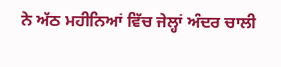ਨੇ ਅੱਠ ਮਹੀਨਿਆਂ ਵਿੱਚ ਜੇਲ੍ਹਾਂ ਅੰਦਰ ਚਾਲੀ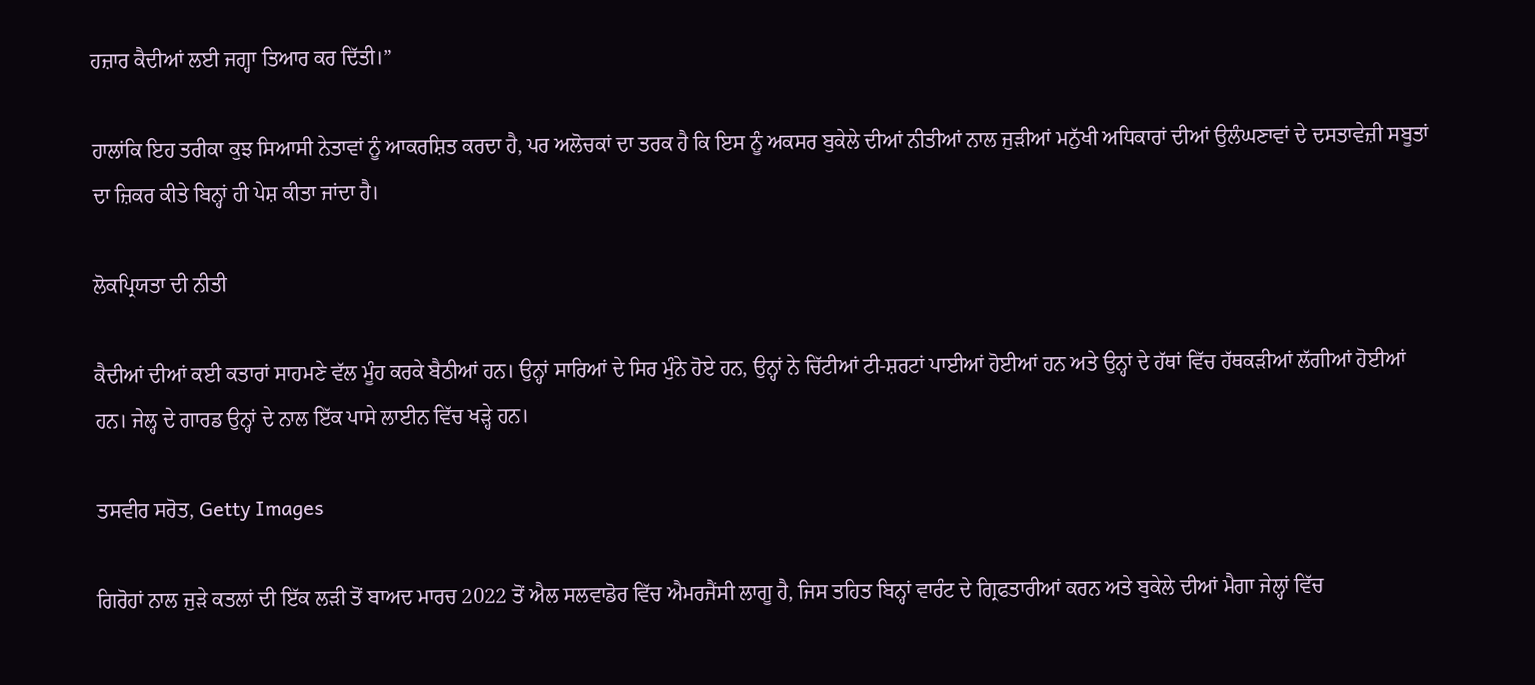ਹਜ਼ਾਰ ਕੈਦੀਆਂ ਲਈ ਜਗ੍ਹਾ ਤਿਆਰ ਕਰ ਦਿੱਤੀ।”

ਹਾਲਾਂਕਿ ਇਹ ਤਰੀਕਾ ਕੁਝ ਸਿਆਸੀ ਨੇਤਾਵਾਂ ਨੂੰ ਆਕਰਸ਼ਿਤ ਕਰਦਾ ਹੈ, ਪਰ ਅਲੋਚਕਾਂ ਦਾ ਤਰਕ ਹੈ ਕਿ ਇਸ ਨੂੰ ਅਕਸਰ ਬੁਕੇਲੇ ਦੀਆਂ ਨੀਤੀਆਂ ਨਾਲ ਜੁੜੀਆਂ ਮਨੁੱਖੀ ਅਧਿਕਾਰਾਂ ਦੀਆਂ ਉਲੰਘਣਾਵਾਂ ਦੇ ਦਸਤਾਵੇਜ਼ੀ ਸਬੂਤਾਂ ਦਾ ਜ਼ਿਕਰ ਕੀਤੇ ਬਿਨ੍ਹਾਂ ਹੀ ਪੇਸ਼ ਕੀਤਾ ਜਾਂਦਾ ਹੈ।

ਲੋਕਪ੍ਰਿਯਤਾ ਦੀ ਨੀਤੀ

ਕੈਦੀਆਂ ਦੀਆਂ ਕਈ ਕਤਾਰਾਂ ਸਾਹਮਣੇ ਵੱਲ ਮੂੰਹ ਕਰਕੇ ਬੈਠੀਆਂ ਹਨ। ਉਨ੍ਹਾਂ ਸਾਰਿਆਂ ਦੇ ਸਿਰ ਮੁੰਨੇ ਹੋਏ ਹਨ, ਉਨ੍ਹਾਂ ਨੇ ਚਿੱਟੀਆਂ ਟੀ-ਸ਼ਰਟਾਂ ਪਾਈਆਂ ਹੋਈਆਂ ਹਨ ਅਤੇ ਉਨ੍ਹਾਂ ਦੇ ਹੱਥਾਂ ਵਿੱਚ ਹੱਥਕੜੀਆਂ ਲੱਗੀਆਂ ਹੋਈਆਂ ਹਨ। ਜੇਲ੍ਹ ਦੇ ਗਾਰਡ ਉਨ੍ਹਾਂ ਦੇ ਨਾਲ ਇੱਕ ਪਾਸੇ ਲਾਈਨ ਵਿੱਚ ਖੜ੍ਹੇ ਹਨ।

ਤਸਵੀਰ ਸਰੋਤ, Getty Images

ਗਿਰੋਹਾਂ ਨਾਲ ਜੁੜੇ ਕਤਲਾਂ ਦੀ ਇੱਕ ਲੜੀ ਤੋਂ ਬਾਅਦ ਮਾਰਚ 2022 ਤੋਂ ਐਲ ਸਲਵਾਡੋਰ ਵਿੱਚ ਐਮਰਜੈਂਸੀ ਲਾਗੂ ਹੈ, ਜਿਸ ਤਹਿਤ ਬਿਨ੍ਹਾਂ ਵਾਰੰਟ ਦੇ ਗ੍ਰਿਫਤਾਰੀਆਂ ਕਰਨ ਅਤੇ ਬੁਕੇਲੇ ਦੀਆਂ ਮੈਗਾ ਜੇਲ੍ਹਾਂ ਵਿੱਚ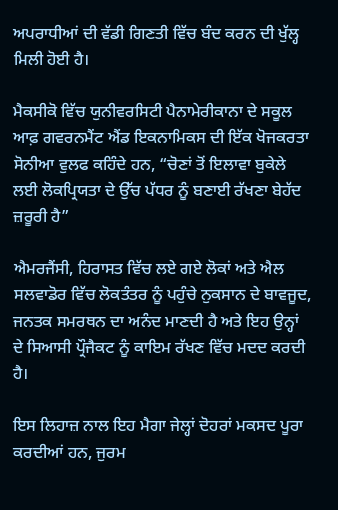ਅਪਰਾਧੀਆਂ ਦੀ ਵੱਡੀ ਗਿਣਤੀ ਵਿੱਚ ਬੰਦ ਕਰਨ ਦੀ ਖੁੱਲ੍ਹ ਮਿਲੀ ਹੋਈ ਹੈ।

ਮੈਕਸੀਕੋ ਵਿੱਚ ਯੁਨੀਵਰਸਿਟੀ ਪੈਨਾਮੇਰੀਕਾਨਾ ਦੇ ਸਕੂਲ ਆਫ਼ ਗਵਰਨਮੈਂਟ ਐਂਡ ਇਕਨਾਮਿਕਸ ਦੀ ਇੱਕ ਖੋਜਕਰਤਾ ਸੋਨੀਆ ਵੁਲਫ ਕਹਿੰਦੇ ਹਨ, “ਚੋਣਾਂ ਤੋਂ ਇਲਾਵਾ ਬੁਕੇਲੇ ਲਈ ਲੋਕਪ੍ਰਿਯਤਾ ਦੇ ਉੱਚ ਪੱਧਰ ਨੂੰ ਬਣਾਈ ਰੱਖਣਾ ਬੇਹੱਦ ਜ਼ਰੂਰੀ ਹੈ”

ਐਮਰਜੈਂਸੀ, ਹਿਰਾਸਤ ਵਿੱਚ ਲਏ ਗਏ ਲੋਕਾਂ ਅਤੇ ਐਲ ਸਲਵਾਡੋਰ ਵਿੱਚ ਲੋਕਤੰਤਰ ਨੂੰ ਪਹੁੰਚੇ ਨੁਕਸਾਨ ਦੇ ਬਾਵਜੂਦ, ਜਨਤਕ ਸਮਰਥਨ ਦਾ ਅਨੰਦ ਮਾਣਦੀ ਹੈ ਅਤੇ ਇਹ ਉਨ੍ਹਾਂ ਦੇ ਸਿਆਸੀ ਪ੍ਰੌਜੈਕਟ ਨੂੰ ਕਾਇਮ ਰੱਖਣ ਵਿੱਚ ਮਦਦ ਕਰਦੀ ਹੈ।

ਇਸ ਲਿਹਾਜ਼ ਨਾਲ ਇਹ ਮੈਗਾ ਜੇਲ੍ਹਾਂ ਦੋਹਰਾਂ ਮਕਸਦ ਪੂਰਾ ਕਰਦੀਆਂ ਹਨ, ਜੁਰਮ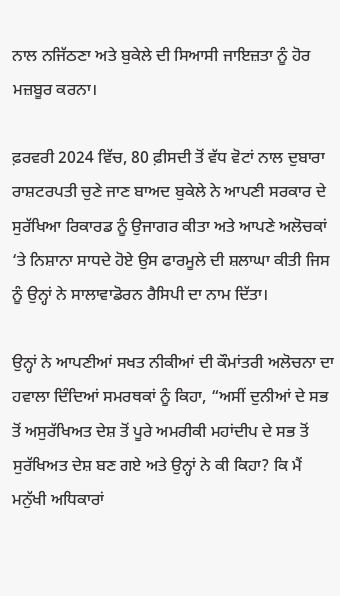ਨਾਲ ਨਜਿੱਠਣਾ ਅਤੇ ਬੁਕੇਲੇ ਦੀ ਸਿਆਸੀ ਜਾਇਜ਼ਤਾ ਨੂੰ ਹੋਰ ਮਜ਼ਬੂਰ ਕਰਨਾ।

ਫ਼ਰਵਰੀ 2024 ਵਿੱਚ, 80 ਫ਼ੀਸਦੀ ਤੋਂ ਵੱਧ ਵੋਟਾਂ ਨਾਲ ਦੁਬਾਰਾ ਰਾਸ਼ਟਰਪਤੀ ਚੁਣੇ ਜਾਣ ਬਾਅਦ ਬੁਕੇਲੇ ਨੇ ਆਪਣੀ ਸਰਕਾਰ ਦੇ ਸੁਰੱਖਿਆ ਰਿਕਾਰਡ ਨੂੰ ਉਜਾਗਰ ਕੀਤਾ ਅਤੇ ਆਪਣੇ ਅਲੋਚਕਾਂ ‘ਤੇ ਨਿਸ਼ਾਨਾ ਸਾਧਦੇ ਹੋਏ ਉਸ ਫਾਰਮੂਲੇ ਦੀ ਸ਼ਲਾਘਾ ਕੀਤੀ ਜਿਸ ਨੂੰ ਉਨ੍ਹਾਂ ਨੇ ਸਾਲਾਵਾਡੋਰਨ ਰੈਸਿਪੀ ਦਾ ਨਾਮ ਦਿੱਤਾ।

ਉਨ੍ਹਾਂ ਨੇ ਆਪਣੀਆਂ ਸਖਤ ਨੀਕੀਆਂ ਦੀ ਕੌਮਾਂਤਰੀ ਅਲੋਚਨਾ ਦਾ ਹਵਾਲਾ ਦਿੰਦਿਆਂ ਸਮਰਥਕਾਂ ਨੂੰ ਕਿਹਾ, “ਅਸੀਂ ਦੁਨੀਆਂ ਦੇ ਸਭ ਤੋਂ ਅਸੁਰੱਖਿਅਤ ਦੇਸ਼ ਤੋਂ ਪੂਰੇ ਅਮਰੀਕੀ ਮਹਾਂਦੀਪ ਦੇ ਸਭ ਤੋਂ ਸੁਰੱਖਿਅਤ ਦੇਸ਼ ਬਣ ਗਏ ਅਤੇ ਉਨ੍ਹਾਂ ਨੇ ਕੀ ਕਿਹਾ? ਕਿ ਮੈਂ ਮਨੁੱਖੀ ਅਧਿਕਾਰਾਂ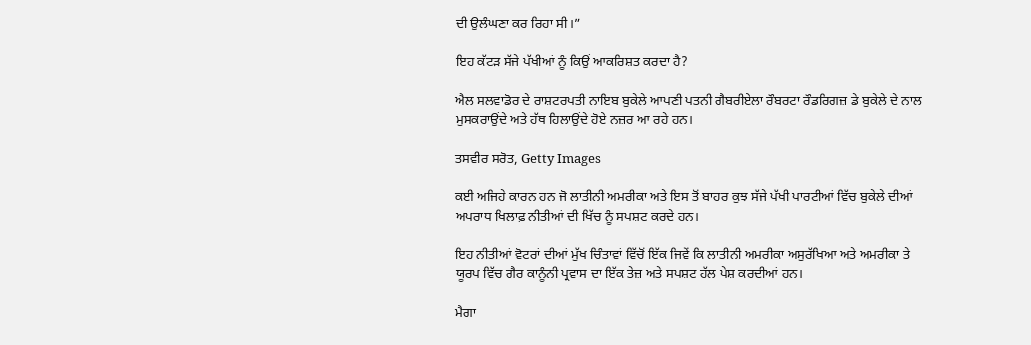ਦੀ ਉਲੰਘਣਾ ਕਰ ਰਿਹਾ ਸੀ।”

ਇਹ ਕੱਟੜ ਸੱਜੇ ਪੱਖੀਆਂ ਨੂੰ ਕਿਉਂ ਆਕਰਿਸ਼ਤ ਕਰਦਾ ਹੈ?

ਐਲ ਸਲਵਾਡੋਰ ਦੇ ਰਾਸ਼ਟਰਪਤੀ ਨਾਇਬ ਬੁਕੇਲੇ ਆਪਣੀ ਪਤਨੀ ਗੈਬਰੀਏਲਾ ਰੌਬਰਟਾ ਰੌਡਰਿਗਜ਼ ਡੇ ਬੁਕੇਲੇ ਦੇ ਨਾਲ ਮੁਸਕਰਾਉਂਦੇ ਅਤੇ ਹੱਥ ਹਿਲਾਉਂਦੇ ਹੋਏ ਨਜ਼ਰ ਆ ਰਹੇ ਹਨ।

ਤਸਵੀਰ ਸਰੋਤ, Getty Images

ਕਈ ਅਜਿਹੇ ਕਾਰਨ ਹਨ ਜੋ ਲਾਤੀਨੀ ਅਮਰੀਕਾ ਅਤੇ ਇਸ ਤੋਂ ਬਾਹਰ ਕੁਝ ਸੱਜੇ ਪੱਖੀ ਪਾਰਟੀਆਂ ਵਿੱਚ ਬੁਕੇਲੇ ਦੀਆਂ ਅਪਰਾਧ ਖਿਲਾਫ਼ ਨੀਤੀਆਂ ਦੀ ਖਿੱਚ ਨੂੰ ਸਪਸ਼ਟ ਕਰਦੇ ਹਨ।

ਇਹ ਨੀਤੀਆਂ ਵੋਟਰਾਂ ਦੀਆਂ ਮੁੱਖ ਚਿੰਤਾਵਾਂ ਵਿੱਚੋਂ ਇੱਕ ਜਿਵੇਂ ਕਿ ਲਾਤੀਨੀ ਅਮਰੀਕਾ ਅਸੁਰੱਖਿਆ ਅਤੇ ਅਮਰੀਕਾ ਤੇ ਯੂਰਪ ਵਿੱਚ ਗੈਰ ਕਾਨੂੰਨੀ ਪ੍ਰਵਾਸ ਦਾ ਇੱਕ ਤੇਜ਼ ਅਤੇ ਸਪਸ਼ਟ ਹੱਲ ਪੇਸ਼ ਕਰਦੀਆਂ ਹਨ।

ਮੈਗਾ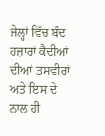ਜੇਲ੍ਹਾਂ ਵਿੱਚ ਬੰਦ ਹਜ਼ਾਰਾਂ ਕੈਦੀਆਂ ਦੀਆਂ ਤਸਵੀਰਾਂ ਅਤੇ ਇਸ ਦੇ ਨਾਲ ਹੀ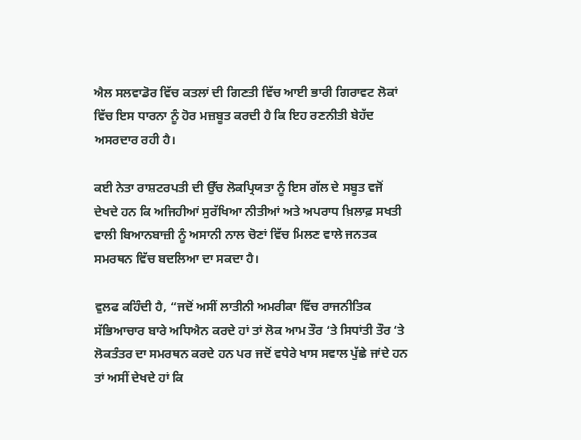ਐਲ ਸਲਵਾਡੋਰ ਵਿੱਚ ਕਤਲਾਂ ਦੀ ਗਿਣਤੀ ਵਿੱਚ ਆਈ ਭਾਰੀ ਗਿਰਾਵਟ ਲੋਕਾਂ ਵਿੱਚ ਇਸ ਧਾਰਨਾ ਨੂੰ ਹੋਰ ਮਜ਼ਬੂਤ ਕਰਦੀ ਹੈ ਕਿ ਇਹ ਰਣਨੀਤੀ ਬੇਹੱਦ ਅਸਰਦਾਰ ਰਹੀ ਹੈ।

ਕਈ ਨੇਤਾ ਰਾਸ਼ਟਰਪਤੀ ਦੀ ਉੱਚ ਲੋਕਪ੍ਰਿਯਤਾ ਨੂੰ ਇਸ ਗੱਲ ਦੇ ਸਬੂਤ ਵਜੋਂ ਦੇਖਦੇ ਹਨ ਕਿ ਅਜਿਹੀਆਂ ਸੁਰੱਖਿਆ ਨੀਤੀਆਂ ਅਤੇ ਅਪਰਾਧ ਖ਼ਿਲਾਫ਼ ਸਖਤੀ ਵਾਲੀ ਬਿਆਨਬਾਜ਼ੀ ਨੂੰ ਅਸਾਨੀ ਨਾਲ ਚੋਣਾਂ ਵਿੱਚ ਮਿਲਣ ਵਾਲੇ ਜਨਤਕ ਸਮਰਥਨ ਵਿੱਚ ਬਦਲਿਆ ਦਾ ਸਕਦਾ ਹੈ।

ਵੁਲਫ ਕਹਿੰਦੀ ਹੈ, “ਜਦੋਂ ਅਸੀਂ ਲਾਤੀਨੀ ਅਮਰੀਕਾ ਵਿੱਚ ਰਾਜਨੀਤਿਕ ਸੱਭਿਆਚਾਰ ਬਾਰੇ ਅਧਿਐਨ ਕਰਦੇ ਹਾਂ ਤਾਂ ਲੋਕ ਆਮ ਤੌਰ ‘ਤੇ ਸਿਧਾਂਤੀ ਤੌਰ ‘ਤੇ ਲੋਕਤੰਤਰ ਦਾ ਸਮਰਥਨ ਕਰਦੇ ਹਨ ਪਰ ਜਦੋਂ ਵਧੇਰੇ ਖਾਸ ਸਵਾਲ ਪੁੱਛੇ ਜਾਂਦੇ ਹਨ ਤਾਂ ਅਸੀਂ ਦੇਖਦੇ ਹਾਂ ਕਿ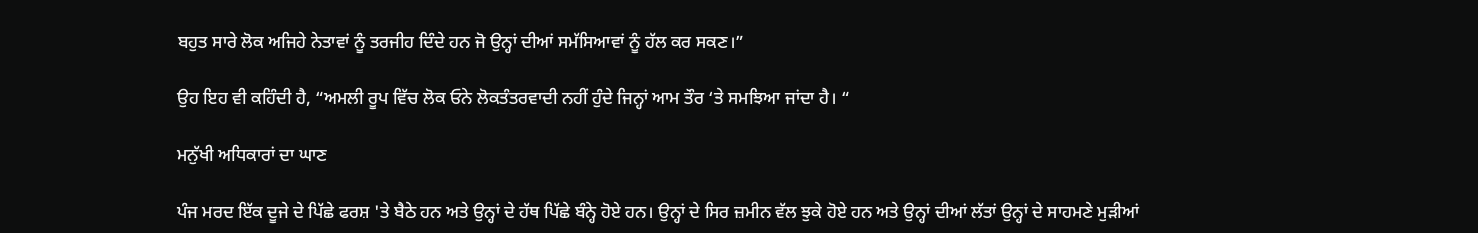ਬਹੁਤ ਸਾਰੇ ਲੋਕ ਅਜਿਹੇ ਨੇਤਾਵਾਂ ਨੂੰ ਤਰਜੀਹ ਦਿੰਦੇ ਹਨ ਜੋ ਉਨ੍ਹਾਂ ਦੀਆਂ ਸਮੱਸਿਆਵਾਂ ਨੂੰ ਹੱਲ ਕਰ ਸਕਣ।”

ਉਹ ਇਹ ਵੀ ਕਹਿੰਦੀ ਹੈ, “ਅਮਲੀ ਰੂਪ ਵਿੱਚ ਲੋਕ ਓਨੇ ਲੋਕਤੰਤਰਵਾਦੀ ਨਹੀਂ ਹੁੰਦੇ ਜਿਨ੍ਹਾਂ ਆਮ ਤੌਰ ‘ਤੇ ਸਮਝਿਆ ਜਾਂਦਾ ਹੈ। “

ਮਨੁੱਖੀ ਅਧਿਕਾਰਾਂ ਦਾ ਘਾਣ

ਪੰਜ ਮਰਦ ਇੱਕ ਦੂਜੇ ਦੇ ਪਿੱਛੇ ਫਰਸ਼ 'ਤੇ ਬੈਠੇ ਹਨ ਅਤੇ ਉਨ੍ਹਾਂ ਦੇ ਹੱਥ ਪਿੱਛੇ ਬੰਨ੍ਹੇ ਹੋਏ ਹਨ। ਉਨ੍ਹਾਂ ਦੇ ਸਿਰ ਜ਼ਮੀਨ ਵੱਲ ਝੁਕੇ ਹੋਏ ਹਨ ਅਤੇ ਉਨ੍ਹਾਂ ਦੀਆਂ ਲੱਤਾਂ ਉਨ੍ਹਾਂ ਦੇ ਸਾਹਮਣੇ ਮੁੜੀਆਂ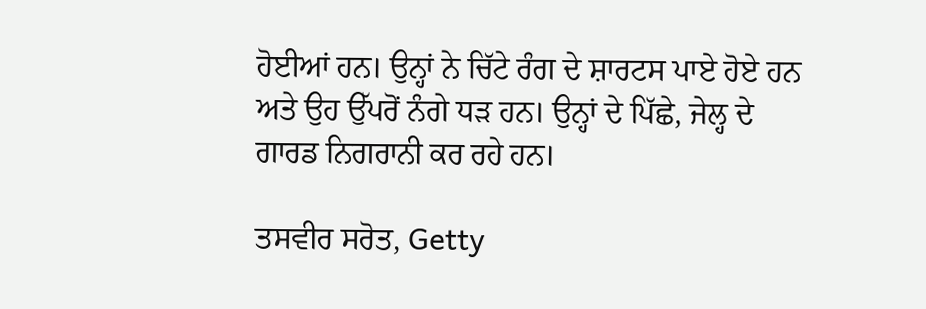ਹੋਈਆਂ ਹਨ। ਉਨ੍ਹਾਂ ਨੇ ਚਿੱਟੇ ਰੰਗ ਦੇ ਸ਼ਾਰਟਸ ਪਾਏ ਹੋਏ ਹਨ ਅਤੇ ਉਹ ਉੱਪਰੋਂ ਨੰਗੇ ਧੜ ਹਨ। ਉਨ੍ਹਾਂ ਦੇ ਪਿੱਛੇ, ਜੇਲ੍ਹ ਦੇ ਗਾਰਡ ਨਿਗਰਾਨੀ ਕਰ ਰਹੇ ਹਨ।

ਤਸਵੀਰ ਸਰੋਤ, Getty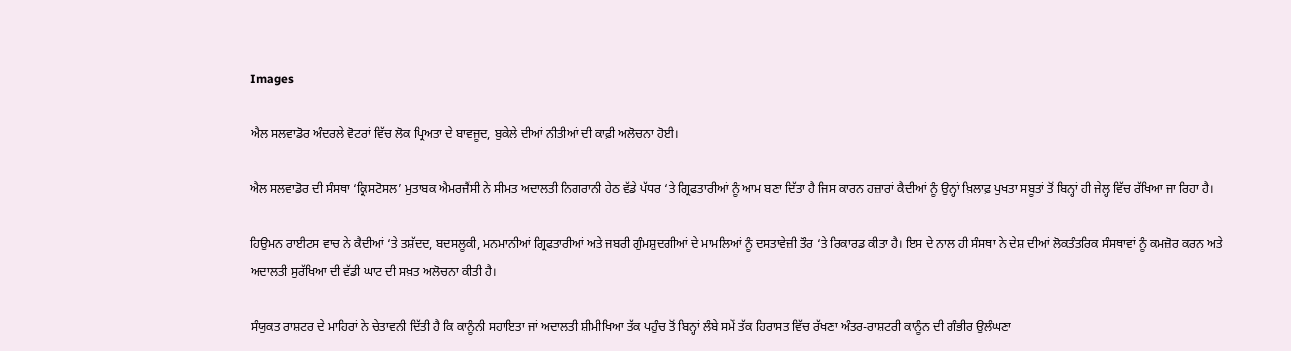Images

ਐਲ ਸਲਵਾਡੋਰ ਅੰਦਰਲੇ ਵੋਟਰਾਂ ਵਿੱਚ ਲੋਕ ਪ੍ਰਿਅਤਾ ਦੇ ਬਾਵਜੂਦ, ਬੁਕੇਲੇ ਦੀਆਂ ਨੀਤੀਆਂ ਦੀ ਕਾਫ਼ੀ ਅਲੋਚਨਾ ਹੋਈ।

ਐਲ ਸਲਵਾਡੋਰ ਦੀ ਸੰਸਥਾ ‘ਕ੍ਰਿਸਟੋਸਲ’ ਮੁਤਾਬਕ ਐਮਰਜੈਂਸੀ ਨੇ ਸੀਮਤ ਅਦਾਲਤੀ ਨਿਗਰਾਨੀ ਹੇਠ ਵੱਡੇ ਪੱਧਰ ‘ਤੇ ਗ੍ਰਿਫਤਾਰੀਆਂ ਨੂੰ ਆਮ ਬਣਾ ਦਿੱਤਾ ਹੈ ਜਿਸ ਕਾਰਨ ਹਜ਼ਾਰਾਂ ਕੈਦੀਆਂ ਨੂੰ ਉਨ੍ਹਾਂ ਖ਼ਿਲਾਫ਼ ਪੁਖਤਾ ਸਬੂਤਾਂ ਤੋਂ ਬਿਨ੍ਹਾਂ ਹੀ ਜੇਲ੍ਹ ਵਿੱਚ ਰੱਖਿਆ ਜਾ ਰਿਹਾ ਹੈ।

ਹਿਉਮਨ ਰਾਈਟਸ ਵਾਚ ਨੇ ਕੈਦੀਆਂ ‘ਤੇ ਤਸ਼ੱਦਦ, ਬਦਸਲੂਕੀ, ਮਨਮਾਨੀਆਂ ਗ੍ਰਿਫਤਾਰੀਆਂ ਅਤੇ ਜਬਰੀ ਗੁੰਮਸ਼ੁਦਗੀਆਂ ਦੇ ਮਾਮਲਿਆਂ ਨੂੰ ਦਸਤਾਵੇਜ਼ੀ ਤੌਰ ‘ਤੇ ਰਿਕਾਰਡ ਕੀਤਾ ਹੈ। ਇਸ ਦੇ ਨਾਲ ਹੀ ਸੰਸਥਾ ਨੇ ਦੇਸ਼ ਦੀਆਂ ਲੋਕਤੰਤਰਿਕ ਸੰਸਥਾਵਾਂ ਨੂੰ ਕਮਜ਼ੋਰ ਕਰਨ ਅਤੇ ਅਦਾਲਤੀ ਸੁਰੱਖਿਆ ਦੀ ਵੱਡੀ ਘਾਟ ਦੀ ਸਖ਼ਤ ਅਲੋਚਨਾ ਕੀਤੀ ਹੈ।

ਸੰਯੁਕਤ ਰਾਸ਼ਟਰ ਦੇ ਮਾਹਿਰਾਂ ਨੇ ਚੇਤਾਵਨੀ ਦਿੱਤੀ ਹੈ ਕਿ ਕਾਨੂੰਨੀ ਸਹਾਇਤਾ ਜਾਂ ਅਦਾਲਤੀ ਸ਼ੀਮੀਖਿਆ ਤੱਕ ਪਹੁੰਚ ਤੋਂ ਬਿਨ੍ਹਾਂ ਲੰਬੇ ਸਮੇਂ ਤੱਕ ਹਿਰਾਸਤ ਵਿੱਚ ਰੱਖਣਾ ਅੰਤਰ-ਰਾਸ਼ਟਰੀ ਕਾਨੂੰਨ ਦੀ ਗੰਭੀਰ ਉਲੰਘਣਾ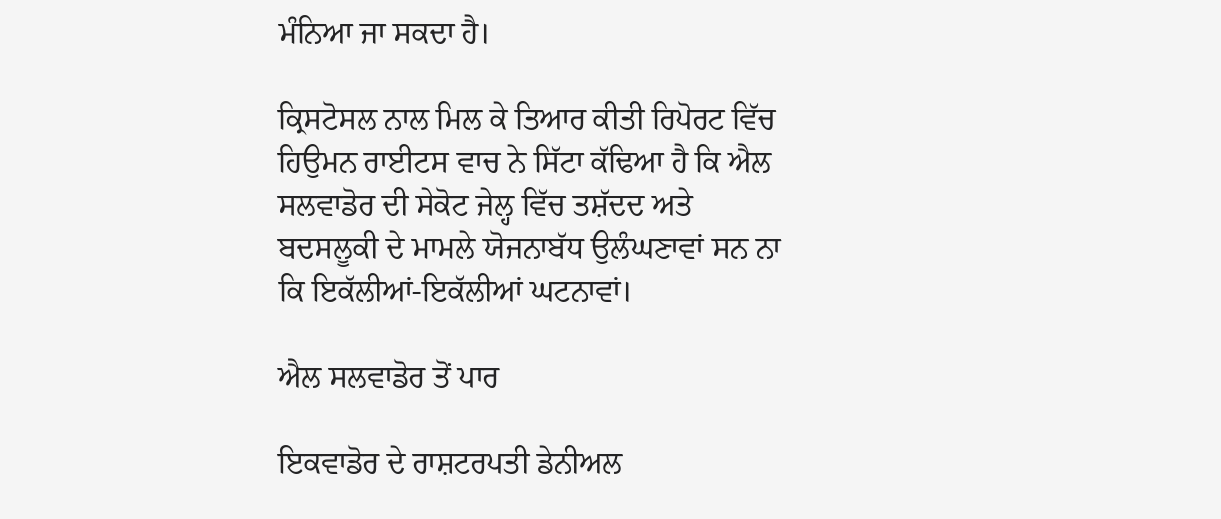ਮੰਨਿਆ ਜਾ ਸਕਦਾ ਹੈ।

ਕ੍ਰਿਸਟੋਸਲ ਨਾਲ ਮਿਲ ਕੇ ਤਿਆਰ ਕੀਤੀ ਰਿਪੋਰਟ ਵਿੱਚ ਹਿਉਮਨ ਰਾਈਟਸ ਵਾਚ ਨੇ ਸਿੱਟਾ ਕੱਢਿਆ ਹੈ ਕਿ ਐਲ ਸਲਵਾਡੋਰ ਦੀ ਸੇਕੋਟ ਜੇਲ੍ਹ ਵਿੱਚ ਤਸ਼ੱਦਦ ਅਤੇ ਬਦਸਲੂਕੀ ਦੇ ਮਾਮਲੇ ਯੋਜਨਾਬੱਧ ਉਲੰਘਣਾਵਾਂ ਸਨ ਨਾ ਕਿ ਇਕੱਲੀਆਂ-ਇਕੱਲੀਆਂ ਘਟਨਾਵਾਂ।

ਐਲ ਸਲਵਾਡੋਰ ਤੋਂ ਪਾਰ

ਇਕਵਾਡੋਰ ਦੇ ਰਾਸ਼ਟਰਪਤੀ ਡੇਨੀਅਲ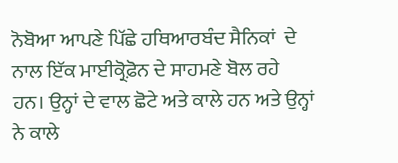ਨੋਬੋਆ ਆਪਣੇ ਪਿੱਛੇ ਹਥਿਆਰਬੰਦ ਸੈਨਿਕਾਂ  ਦੇ ਨਾਲ ਇੱਕ ਮਾਈਕ੍ਰੋਫ਼ੋਨ ਦੇ ਸਾਹਮਣੇ ਬੋਲ ਰਹੇ ਹਨ। ਉਨ੍ਹਾਂ ਦੇ ਵਾਲ ਛੋਟੇ ਅਤੇ ਕਾਲੇ ਹਨ ਅਤੇ ਉਨ੍ਹਾਂ ਨੇ ਕਾਲੇ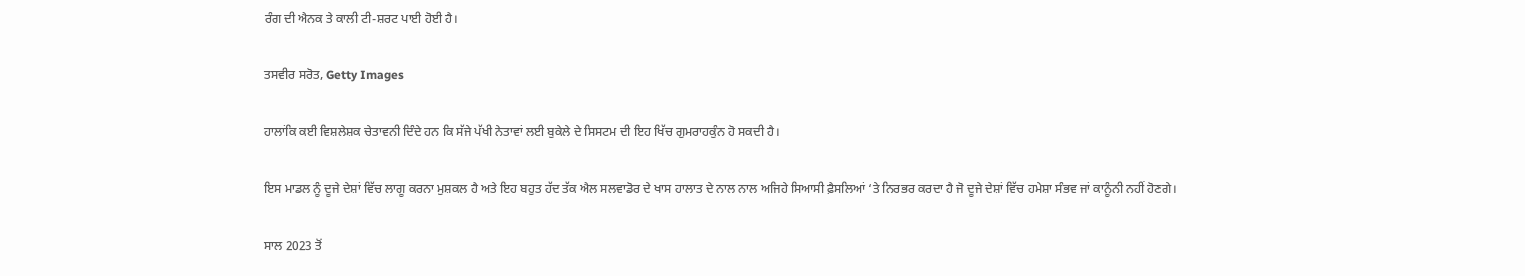ਰੰਗ ਦੀ ਐਨਕ ਤੇ ਕਾਲੀ ਟੀ-ਸ਼ਰਟ ਪਾਈ ਹੋਈ ਹੈ।

ਤਸਵੀਰ ਸਰੋਤ, Getty Images

ਹਾਲਾਂਕਿ ਕਈ ਵਿਸ਼ਲੇਸ਼ਕ ਚੇਤਾਵਨੀ ਦਿੰਦੇ ਹਨ ਕਿ ਸੱਜੇ ਪੱਖੀ ਨੇਤਾਵਾਂ ਲਈ ਬੁਕੇਲੇ ਦੇ ਸਿਸਟਮ ਦੀ ਇਹ ਖਿੱਚ ਗੁਮਰਾਹਕੁੰਨ ਹੋ ਸਕਦੀ ਹੈ।

ਇਸ ਮਾਡਲ ਨੂੰ ਦੂਜੇ ਦੇਸ਼ਾਂ ਵਿੱਚ ਲਾਗੂ ਕਰਨਾ ਮੁਸ਼ਕਲ ਹੈ ਅਤੇ ਇਹ ਬਹੁਤ ਹੱਦ ਤੱਕ ਐਲ ਸਲਵਾਡੋਰ ਦੇ ਖਾਸ ਹਾਲਾਤ ਦੇ ਨਾਲ ਨਾਲ ਅਜਿਹੇ ਸਿਆਸੀ ਫ਼ੈਸਲਿਆਂ ‘ਤੇ ਨਿਰਭਰ ਕਰਦਾ ਹੈ ਜੋ ਦੂਜੇ ਦੇਸ਼ਾਂ ਵਿੱਚ ਹਮੇਸ਼ਾ ਸੰਭਵ ਜਾਂ ਕਾਨੂੰਨੀ ਨਹੀਂ ਹੋਣਗੇ।

ਸਾਲ 2023 ਤੋਂ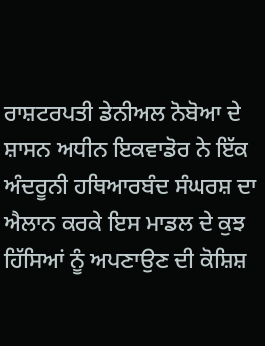ਰਾਸ਼ਟਰਪਤੀ ਡੇਨੀਅਲ ਨੋਬੋਆ ਦੇ ਸ਼ਾਸਨ ਅਧੀਨ ਇਕਵਾਡੋਰ ਨੇ ਇੱਕ ਅੰਦਰੂਨੀ ਹਥਿਆਰਬੰਦ ਸੰਘਰਸ਼ ਦਾ ਐਲਾਨ ਕਰਕੇ ਇਸ ਮਾਡਲ ਦੇ ਕੁਝ ਹਿੱਸਿਆਂ ਨੂੰ ਅਪਣਾਉਣ ਦੀ ਕੋਸ਼ਿਸ਼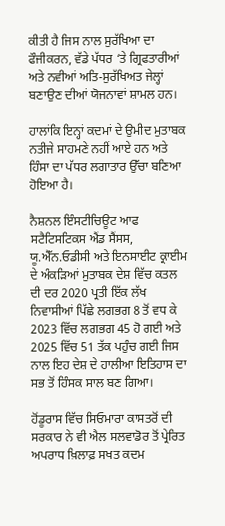ਕੀਤੀ ਹੈ ਜਿਸ ਨਾਲ ਸੁਰੱਖਿਆ ਦਾ ਫੌਜੀਕਰਨ, ਵੱਡੇ ਪੱਧਰ ‘ਤੇ ਗ੍ਰਿਫਤਾਰੀਆਂ ਅਤੇ ਨਵੀਆਂ ਅਤਿ-ਸੁਰੱਖਿਅਤ ਜੇਲ੍ਹਾਂ ਬਣਾਉਣ ਦੀਆਂ ਯੋਜਨਾਵਾਂ ਸ਼ਾਮਲ ਹਨ।

ਹਾਲਾਂਕਿ ਇਨ੍ਹਾਂ ਕਦਮਾਂ ਦੇ ਉਮੀਦ ਮੁਤਾਬਕ ਨਤੀਜੇ ਸਾਹਮਣੇ ਨਹੀਂ ਆਏ ਹਨ ਅਤੇ ਹਿੰਸਾ ਦਾ ਪੱਧਰ ਲਗਾਤਾਰ ਉੱਚਾ ਬਣਿਆ ਹੋਇਆ ਹੈ।

ਨੈਸ਼ਨਲ ਇੰਸਟੀਚਿਊਟ ਆਫ ਸਟੈਟਿਸਟਿਕਸ ਐਂਡ ਸੈਂਸਸ, ਯੂ.ਐੱਨ.ਓਡੀਸੀ ਅਤੇ ਇਨਸਾਈਟ ਕ੍ਰਾਈਮ ਦੇ ਅੰਕੜਿਆਂ ਮੁਤਾਬਕ ਦੇਸ਼ ਵਿੱਚ ਕਤਲ ਦੀ ਦਰ 2020 ਪ੍ਰਤੀ ਇੱਕ ਲੱਖ ਨਿਵਾਸੀਆਂ ਪਿੱਛੇ ਲਗਭਗ 8 ਤੋਂ ਵਧ ਕੇ 2023 ਵਿੱਚ ਲਗਭਗ 45 ਹੋ ਗਈ ਅਤੇ 2025 ਵਿੱਚ 51 ਤੱਕ ਪਹੁੰਚ ਗਈ ਜਿਸ ਨਾਲ ਇਹ ਦੇਸ਼ ਦੇ ਹਾਲੀਆ ਇਤਿਹਾਸ ਦਾ ਸਭ ਤੋਂ ਹਿੰਸਕ ਸਾਲ ਬਣ ਗਿਆ।

ਹੋਂਡੂਰਾਸ ਵਿੱਚ ਸਿਓਮਾਰਾ ਕਾਸਤਰੋਂ ਦੀ ਸਰਕਾਰ ਨੇ ਵੀ ਐਲ ਸਲਵਾਡੋਰ ਤੋਂ ਪ੍ਰੇਰਿਤ ਅਪਰਾਧ ਖ਼ਿਲਾਫ਼ ਸਖਤ ਕਦਮ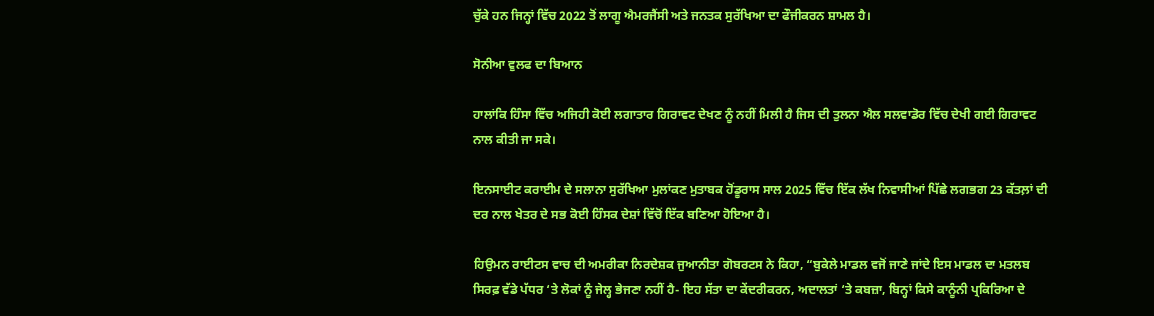ਚੁੱਕੇ ਹਨ ਜਿਨ੍ਹਾਂ ਵਿੱਚ 2022 ਤੋਂ ਲਾਗੂ ਐਮਰਜੈਂਸੀ ਅਤੇ ਜਨਤਕ ਸੁਰੱਖਿਆ ਦਾ ਫੌਜੀਕਰਨ ਸ਼ਾਮਲ ਹੈ।

ਸੋਨੀਆ ਵੁਲਫ ਦਾ ਬਿਆਨ

ਹਾਲਾਂਕਿ ਹਿੰਸਾ ਵਿੱਚ ਅਜਿਹੀ ਕੋਈ ਲਗਾਤਾਰ ਗਿਰਾਵਟ ਦੇਖਣ ਨੂੰ ਨਹੀਂ ਮਿਲੀ ਹੈ ਜਿਸ ਦੀ ਤੁਲਨਾ ਐਲ ਸਲਵਾਡੋਰ ਵਿੱਚ ਦੇਖੀ ਗਈ ਗਿਰਾਵਟ ਨਾਲ ਕੀਤੀ ਜਾ ਸਕੇ।

ਇਨਸਾਈਟ ਕਰਾਈਮ ਦੇ ਸਲਾਨਾ ਸੁਰੱਖਿਆ ਮੁਲਾਂਕਣ ਮੁਤਾਬਕ ਹੋਂਡੂਰਾਸ ਸਾਲ 2025 ਵਿੱਚ ਇੱਕ ਲੱਖ ਨਿਵਾਸੀਆਂ ਪਿੱਛੇ ਲਗਭਗ 23 ਕੱਤਲ਼ਾਂ ਦੀ ਦਰ ਨਾਲ ਖੇਤਰ ਦੇ ਸਭ ਕੋਈ ਹਿੰਸਕ ਦੇਸ਼ਾਂ ਵਿੱਚੋਂ ਇੱਕ ਬਣਿਆ ਹੋਇਆ ਹੈ।

ਹਿਉਮਨ ਰਾਈਟਸ ਵਾਚ ਦੀ ਅਮਰੀਕਾ ਨਿਰਦੇਸ਼ਕ ਜੁਆਨੀਤਾ ਗੋਬਰਟਸ ਨੇ ਕਿਹਾ, “ਬੁਕੇਲੇ ਮਾਡਲ ਵਜੋਂ ਜਾਣੇ ਜਾਂਦੇ ਇਸ ਮਾਡਲ ਦਾ ਮਤਲਬ ਸਿਰਫ਼ ਵੱਡੇ ਪੱਧਰ ‘ਤੇ ਲੋਕਾਂ ਨੂੰ ਜੇਲ੍ਹ ਭੇਜਣਾ ਨਹੀਂ ਹੈ- ਇਹ ਸੱਤਾ ਦਾ ਕੇਂਦਰੀਕਰਨ, ਅਦਾਲਤਾਂ ‘ਤੇ ਕਬਜ਼ਾ, ਬਿਨ੍ਹਾਂ ਕਿਸੇ ਕਾਨੂੰਨੀ ਪ੍ਰਕਿਰਿਆ ਦੇ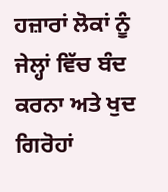ਹਜ਼ਾਰਾਂ ਲੋਕਾਂ ਨੂੰ ਜੇਲ੍ਹਾਂ ਵਿੱਚ ਬੰਦ ਕਰਨਾ ਅਤੇ ਖੁਦ ਗਿਰੋਹਾਂ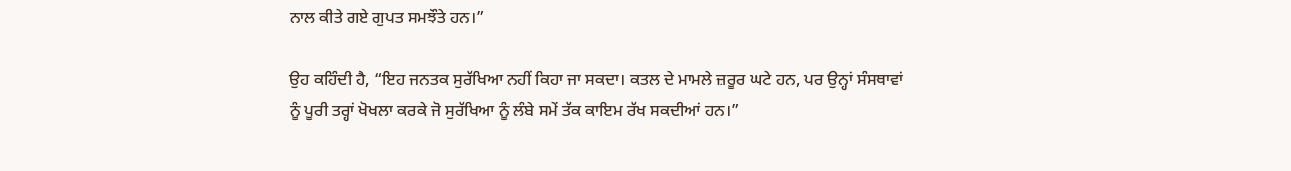ਨਾਲ ਕੀਤੇ ਗਏ ਗੁਪਤ ਸਮਝੌਤੇ ਹਨ।”

ਉਹ ਕਹਿੰਦੀ ਹੈ, “ਇਹ ਜਨਤਕ ਸੁਰੱਖਿਆ ਨਹੀਂ ਕਿਹਾ ਜਾ ਸਕਦਾ। ਕਤਲ ਦੇ ਮਾਮਲੇ ਜ਼ਰੂਰ ਘਟੇ ਹਨ, ਪਰ ਉਨ੍ਹਾਂ ਸੰਸਥਾਵਾਂ ਨੂੰ ਪੂਰੀ ਤਰ੍ਹਾਂ ਖੋਖਲਾ ਕਰਕੇ ਜੋ ਸੁਰੱਖਿਆ ਨੂੰ ਲੰਬੇ ਸਮੇਂ ਤੱਕ ਕਾਇਮ ਰੱਖ ਸਕਦੀਆਂ ਹਨ।”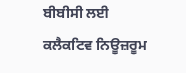ਬੀਬੀਸੀ ਲਈ ਕਲੈਕਟਿਵ ਨਿਊਜ਼ਰੂਮ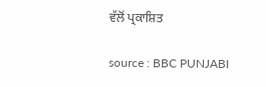ਵੱਲੋਂ ਪ੍ਰਕਾਸ਼ਿਤ

source : BBC PUNJABI